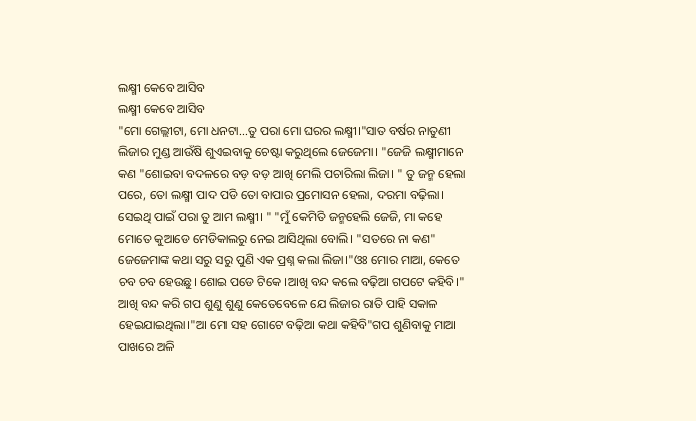ଲକ୍ଷ୍ମୀ କେବେ ଆସିବ
ଲକ୍ଷ୍ମୀ କେବେ ଆସିବ
"ମୋ ଗେଲ୍ଲୀଟା, ମୋ ଧନଟା...ତୁ ପରା ମୋ ଘରର ଲକ୍ଷ୍ମୀ।"ସାତ ବର୍ଷର ନାତୁଣୀ ଲିଜାର ମୁଣ୍ଡ ଆଉଁଷି ଶୁଏଇବାକୁ ଚେଷ୍ଟା କରୁଥିଲେ ଜେଜେମା। "ଜେଜି ଲକ୍ଷ୍ମୀମାନେ କଣ "ଶୋଇବା ବଦଳରେ ବଡ଼ ବଡ଼ ଆଖି ମେଲି ପଚାରିଲା ଲିଜା। " ତୁ ଜନ୍ମ ହେଲା ପରେ, ତୋ ଲକ୍ଷ୍ମୀ ପାଦ ପଡି ତୋ ବାପାର ପ୍ରମୋସନ ହେଲା, ଦରମା ବଢ଼ିଲା। ସେଇଥି ପାଇଁ ପରା ତୁ ଆମ ଲକ୍ଷ୍ମୀ। " "ମୁଁ କେମିତି ଜନ୍ମହେଲି ଜେଜି, ମା କହେ ମୋତେ କୁଆଡେ ମେଡିକାଲରୁ ନେଇ ଆସିଥିଲା ବୋଲି। "ସତରେ ନା କଣ" ଜେଜେମାଙ୍କ କଥା ସରୁ ସରୁ ପୁଣି ଏକ ପ୍ରଶ୍ନ କଲା ଲିଜା।"ଓଃ ମୋର ମାଆ, କେତେ ଚବ ଚବ ହେଉଛୁ। ଶୋଇ ପଡେ ଟିକେ ।ଆଖି ବନ୍ଦ କଲେ ବଢ଼ିଆ ଗପଟେ କହିବି।" ଆଖି ବନ୍ଦ କରି ଗପ ଶୁଣୁ ଶୁଣୁ କେତେବେଳେ ଯେ ଲିଜାର ରାତି ପାହି ସକାଳ ହେଇଯାଇଥିଲା।"ଆ ମୋ ସହ ଗୋଟେ ବଢ଼ିଆ କଥା କହିବି"ଗପ ଶୁଣିବାକୁ ମାଆ ପାଖରେ ଅଳି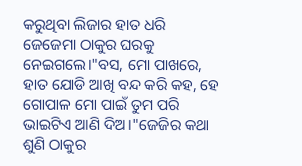କରୁଥିବା ଲିଜାର ହାତ ଧରି ଜେଜେମା ଠାକୁର ଘରକୁ ନେଇଗଲେ।"ବସ, ମୋ ପାଖରେ, ହାତ ଯୋଡି ଆଖି ବନ୍ଦ କରି କହ, ହେ ଗୋପାଳ ମୋ ପାଇଁ ତୁମ ପରି ଭାଇଟିଏ ଆଣି ଦିଅ।"ଜେଜିର କଥା ଶୁଣି ଠାକୁର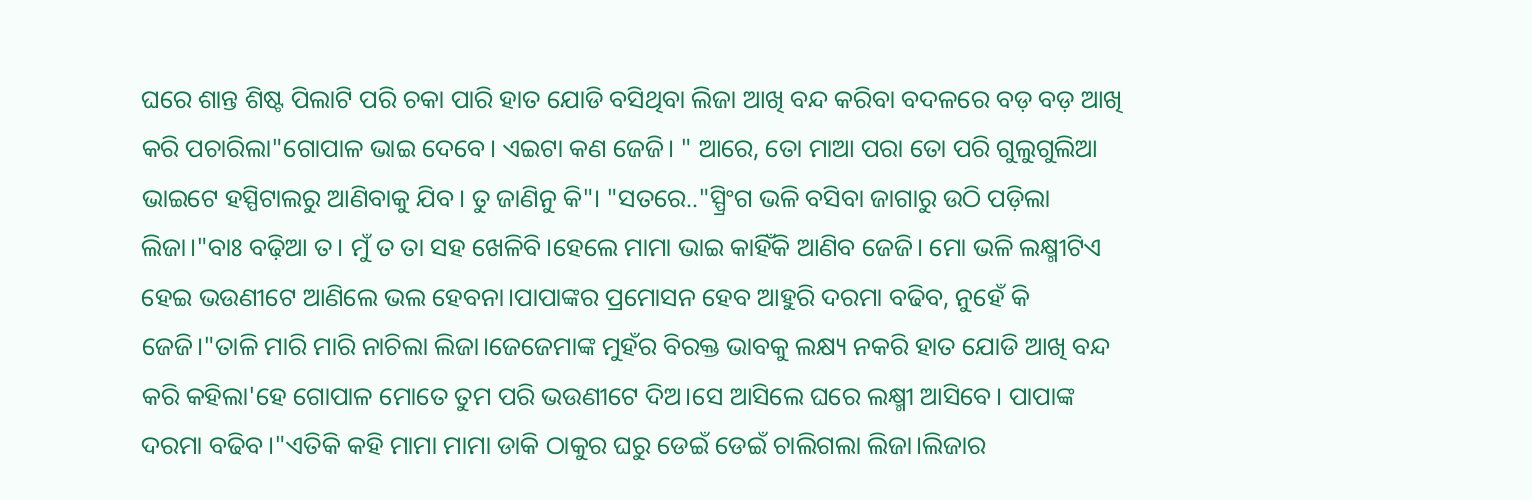ଘରେ ଶାନ୍ତ ଶିଷ୍ଟ ପିଲାଟି ପରି ଚକା ପାରି ହାତ ଯୋଡି ବସିଥିବା ଲିଜା ଆଖି ବନ୍ଦ କରିବା ବଦଳରେ ବଡ଼ ବଡ଼ ଆଖି କରି ପଚାରିଲା"ଗୋପାଳ ଭାଇ ଦେବେ। ଏଇଟା କଣ ଜେଜି। " ଆରେ, ତୋ ମାଆ ପରା ତୋ ପରି ଗୁଲୁଗୁଲିଆ ଭାଇଟେ ହସ୍ପିଟାଲରୁ ଆଣିବାକୁ ଯିବ। ତୁ ଜାଣିନୁ କି"। "ସତରେ.."ସ୍ପ୍ରିଂଗ ଭଳି ବସିବା ଜାଗାରୁ ଉଠି ପଡ଼ିଲା ଲିଜା।"ବାଃ ବଢ଼ିଆ ତ। ମୁଁ ତ ତା ସହ ଖେଳିବି।ହେଲେ ମାମା ଭାଇ କାହିଁକି ଆଣିବ ଜେଜି। ମୋ ଭଳି ଲକ୍ଷ୍ମୀଟିଏ ହେଇ ଭଉଣୀଟେ ଆଣିଲେ ଭଲ ହେବନା।ପାପାଙ୍କର ପ୍ରମୋସନ ହେବ ଆହୁରି ଦରମା ବଢିବ, ନୁହେଁ କି ଜେଜି।"ତାଳି ମାରି ମାରି ନାଚିଲା ଲିଜା।ଜେଜେମାଙ୍କ ମୁହଁର ବିରକ୍ତ ଭାବକୁ ଲକ୍ଷ୍ୟ ନକରି ହାତ ଯୋଡି ଆଖି ବନ୍ଦ କରି କହିଲା'ହେ ଗୋପାଳ ମୋତେ ତୁମ ପରି ଭଉଣୀଟେ ଦିଅ।ସେ ଆସିଲେ ଘରେ ଲକ୍ଷ୍ମୀ ଆସିବେ। ପାପାଙ୍କ ଦରମା ବଢିବ।"ଏତିକି କହି ମାମା ମାମା ଡାକି ଠାକୁର ଘରୁ ଡେଇଁ ଡେଇଁ ଚାଲିଗଲା ଲିଜା।ଲିଜାର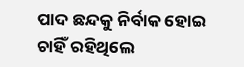ପାଦ ଛନ୍ଦକୁ ନିର୍ବାକ ହୋଇ ଚାହିଁ ରହିଥିଲେ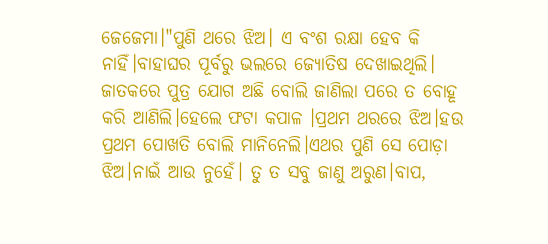ଜେଜେମା।"ପୁଣି ଥରେ ଝିଅ। ଏ ବଂଶ ରକ୍ଷା ହେବ କି ନାହିଁ।ବାହାଘର ପୂର୍ବରୁ ଭଲରେ ଜ୍ୟୋତିଷ ଦେଖାଇଥିଲି। ଜାତକରେ ପୁତ୍ର ଯୋଗ ଅଛି ବୋଲି ଜାଣିଲା ପରେ ତ ବୋହୂ କରି ଆଣିଲି।ହେଲେ ଫଟା କପାଳ ।ପ୍ରଥମ ଥରରେ ଝିଅ।ହଉ ପ୍ରଥମ ପୋଖତି ବୋଲି ମାନିନେଲି।ଏଥର ପୁଣି ସେ ପୋଡ଼ା ଝିଅ।ନାଇଁ ଆଉ ନୁହେଁ। ତୁ ତ ସବୁ ଜାଣୁ ଅରୁଣ।ବାପ,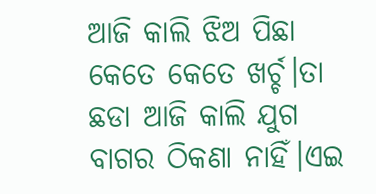ଆଜି କାଲି ଝିଅ ପିଛା କେତେ କେତେ ଖର୍ଚ୍ଚ।ତା ଛଡା ଆଜି କାଲି ଯୁଗ ବାଗର ଠିକଣା ନାହିଁ।ଏଇ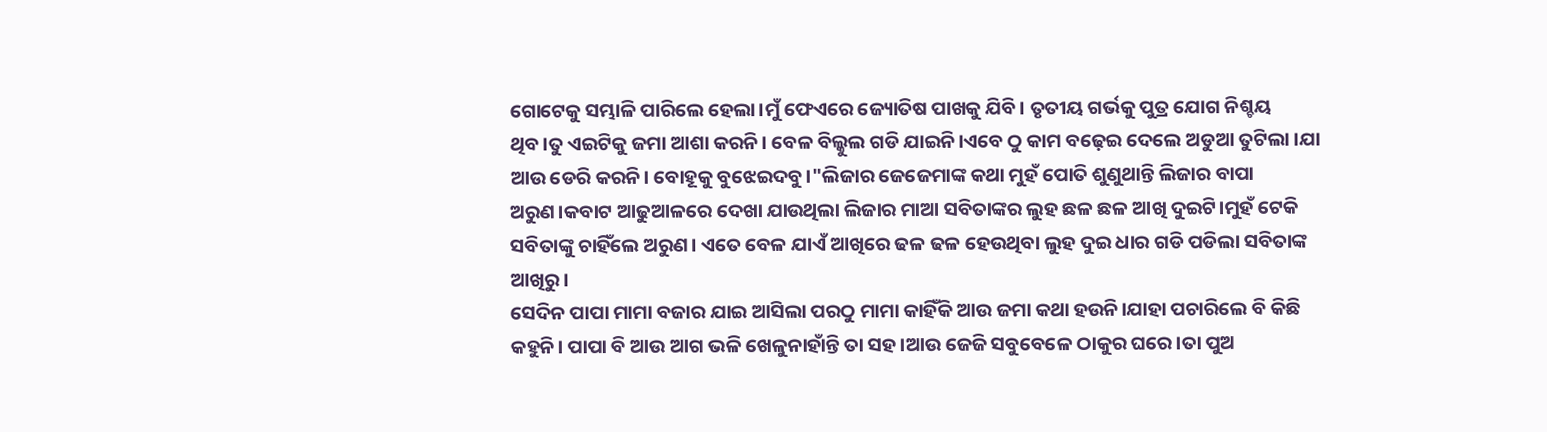ଗୋଟେକୁ ସମ୍ଭାଳି ପାରିଲେ ହେଲା।ମୁଁ ଫେଏରେ ଜ୍ୟୋତିଷ ପାଖକୁ ଯିବି। ତୃତୀୟ ଗର୍ଭକୁ ପୁତ୍ର ଯୋଗ ନିଶ୍ଚୟ ଥିବ।ତୁ ଏଇଟିକୁ ଜମା ଆଶା କରନି। ବେଳ ବିଲ୍କୁଲ ଗଡି ଯାଇନି।ଏବେ ଠୁ କାମ ବଢ଼େଇ ଦେଲେ ଅଡୁଆ ତୁଟିଲା ।ଯା ଆଉ ଡେରି କରନି। ବୋହୂକୁ ବୁଝେଇଦବୁ।"ଲିଜାର ଜେଜେମାଙ୍କ କଥା ମୁହଁ ପୋତି ଶୁଣୁଥାନ୍ତି ଲିଜାର ବାପା ଅରୁଣ।କବାଟ ଆଢୁଆଳରେ ଦେଖା ଯାଉଥିଲା ଲିଜାର ମାଆ ସବିତାଙ୍କର ଲୁହ ଛଳ ଛଳ ଆଖି ଦୁଇଟି।ମୁହଁ ଟେକି ସବିତାଙ୍କୁ ଚାହିଁଲେ ଅରୁଣ। ଏତେ ବେଳ ଯାଏଁ ଆଖିରେ ଢଳ ଢଳ ହେଉଥିବା ଲୁହ ଦୁଇ ଧାର ଗଡି ପଡିଲା ସବିତାଙ୍କ ଆଖିରୁ।
ସେଦିନ ପାପା ମାମା ବଜାର ଯାଇ ଆସିଲା ପରଠୁ ମାମା କାହିଁକି ଆଉ ଜମା କଥା ହଉନି।ଯାହା ପଚାରିଲେ ବି କିଛି କହୁନି। ପାପା ବି ଆଉ ଆଗ ଭଳି ଖେଳୁନାହାଁନ୍ତି ତା ସହ।ଆଉ ଜେଜି ସବୁବେଳେ ଠାକୁର ଘରେ।ତା ପୁଅ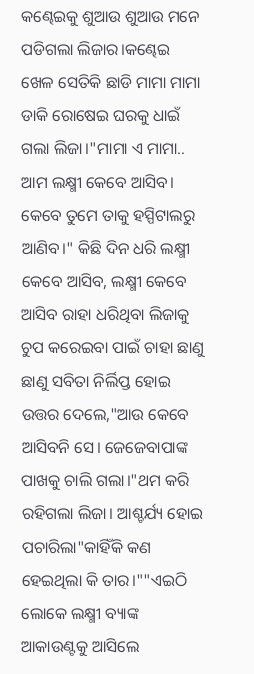କଣ୍ଢେଇକୁ ଶୁଆଉ ଶୁଆଉ ମନେ ପଡିଗଲା ଲିଜାର।କଣ୍ଢେଇ ଖେଳ ସେତିକି ଛାଡି ମାମା ମାମା ଡାକି ରୋଷେଇ ଘରକୁ ଧାଇଁ ଗଲା ଲିଜା।"ମାମା ଏ ମାମା.. ଆମ ଲକ୍ଷ୍ମୀ କେବେ ଆସିବ। କେବେ ତୁମେ ତାକୁ ହସ୍ପିଟାଲରୁ ଆଣିବ।" କିଛି ଦିନ ଧରି ଲକ୍ଷ୍ମୀ କେବେ ଆସିବ, ଲକ୍ଷ୍ମୀ କେବେ ଆସିବ ରାହା ଧରିଥିବା ଲିଜାକୁ ଚୁପ କରେଇବା ପାଇଁ ଚାହା ଛାଣୁ ଛାଣୁ ସବିତା ନିର୍ଲିପ୍ତ ହୋଇ ଉତ୍ତର ଦେଲେ,"ଆଉ କେବେ ଆସିବନି ସେ। ଜେଜେବାପାଙ୍କ ପାଖକୁ ଚାଲି ଗଲା।"ଥମ କରି ରହିଗଲା ଲିଜା। ଆଶ୍ଚର୍ଯ୍ୟ ହୋଇ ପଚାରିଲା"କାହିଁକି କଣ ହେଇଥିଲା କି ତାର।""ଏଇଠି ଲୋକେ ଲକ୍ଷ୍ମୀ ବ୍ୟାଙ୍କ ଆକାଉଣ୍ଟକୁ ଆସିଲେ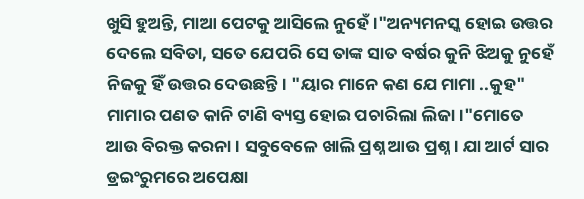ଖୁସି ହୁଅନ୍ତି, ମାଆ ପେଟକୁ ଆସିଲେ ନୁହେଁ।"ଅନ୍ୟମନସ୍କ ହୋଇ ଉତ୍ତର ଦେଲେ ସବିତା, ସତେ ଯେପରି ସେ ତାଙ୍କ ସାତ ବର୍ଷର କୁନି ଝିଅକୁ ନୁହେଁ ନିଜକୁ ହିଁ ଉତ୍ତର ଦେଉଛନ୍ତି। "ୟାର ମାନେ କଣ ଯେ ମାମା ..କୁହ" ମାମାର ପଣତ କାନି ଟାଣି ବ୍ୟସ୍ତ ହୋଇ ପଚାରିଲା ଲିଜା।"ମୋତେ ଆଉ ବିରକ୍ତ କରନା। ସବୁବେଳେ ଖାଲି ପ୍ରଶ୍ନ ଆଉ ପ୍ରଶ୍ନ। ଯା ଆର୍ଟ ସାର ଡ୍ରଇଂରୁମରେ ଅପେକ୍ଷା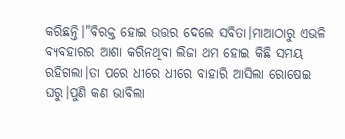କରିଛନ୍ତି।"ବିରକ୍ତ ହୋଇ ଉତ୍ତର ଦେଲେ ସବିତା।ମାଆଠାରୁ ଏଭଳି ବ୍ୟବହାରର ଆଶା କରିନଥିବା ଲିଜା ଥମ ହୋଇ କିଛି ସମୟ ରହିଗଲା।ତା ପରେ ଧୀରେ ଧୀରେ ବାହାରି ଆସିଲା ରୋଷେଇ ଘରୁ।ପୁଣି କଣ ଭାବିଲା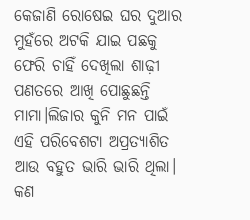କେଜାଣି ରୋଷେଇ ଘର ଦୁଆର ମୁହଁରେ ଅଟକି ଯାଇ ପଛକୁ ଫେରି ଚାହିଁ ଦେଖିଲା ଶାଢ଼ୀ ପଣତରେ ଆଖି ପୋଛୁଛନ୍ତି ମାମା।ଲିଜାର କୁନି ମନ ପାଇଁ ଏହି ପରିବେଶଟା ଅପ୍ରତ୍ୟାଶିତ ଆଉ ବହୁତ ଭାରି ଭାରି ଥିଲା। କଣ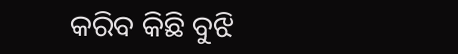କରିବ କିଛି ବୁଝି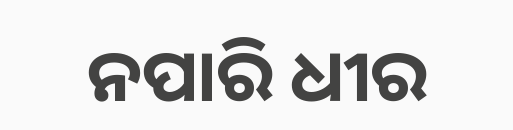ନପାରି ଧୀର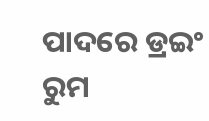ପାଦରେ ଡ୍ରଇଂ ରୁମ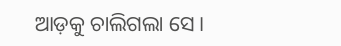ଆଡ଼କୁ ଚାଲିଗଲା ସେ।